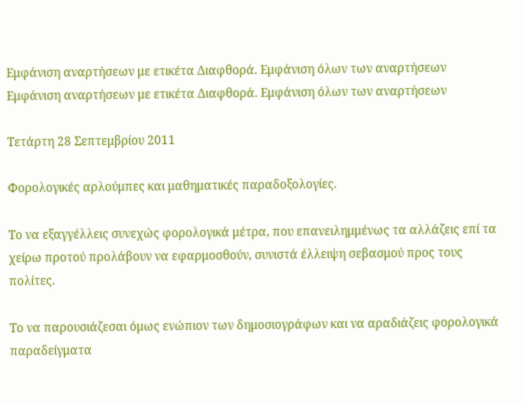Εμφάνιση αναρτήσεων με ετικέτα Διαφθορά. Εμφάνιση όλων των αναρτήσεων
Εμφάνιση αναρτήσεων με ετικέτα Διαφθορά. Εμφάνιση όλων των αναρτήσεων

Τετάρτη 28 Σεπτεμβρίου 2011

Φορολογικές αρλούμπες και μαθηματικές παραδοξολογίες.

Το να εξαγγέλλεις συνεχώς φορολογικά μέτρα, που επανειλημμένως τα αλλάζεις επί τα χείρω προτού προλάβουν να εφαρμοσθούν, συνιστά έλλειψη σεβασμού προς τους πολίτες.

Το να παρουσιάζεσαι όμως ενώπιον των δημοσιογράφων και να αραδιάζεις φορολογικά παραδείγματα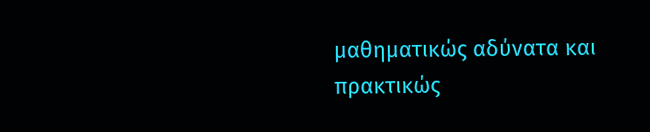μαθηματικώς αδύνατα και πρακτικώς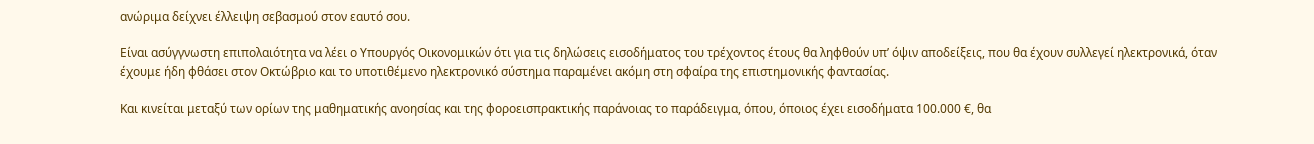ανώριμα δείχνει έλλειψη σεβασμού στον εαυτό σου.

Είναι ασύγγνωστη επιπολαιότητα να λέει ο Υπουργός Οικονομικών ότι για τις δηλώσεις εισοδήματος του τρέχοντος έτους θα ληφθούν υπ’ όψιν αποδείξεις, που θα έχουν συλλεγεί ηλεκτρονικά, όταν έχουμε ήδη φθάσει στον Οκτώβριο και το υποτιθέμενο ηλεκτρονικό σύστημα παραμένει ακόμη στη σφαίρα της επιστημονικής φαντασίας.

Και κινείται μεταξύ των ορίων της μαθηματικής ανοησίας και της φοροεισπρακτικής παράνοιας το παράδειγμα, όπου, όποιος έχει εισοδήματα 100.000 €, θα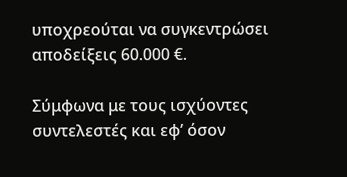υποχρεούται να συγκεντρώσει αποδείξεις 60.000 €.

Σύμφωνα με τους ισχύοντες συντελεστές και εφ’ όσον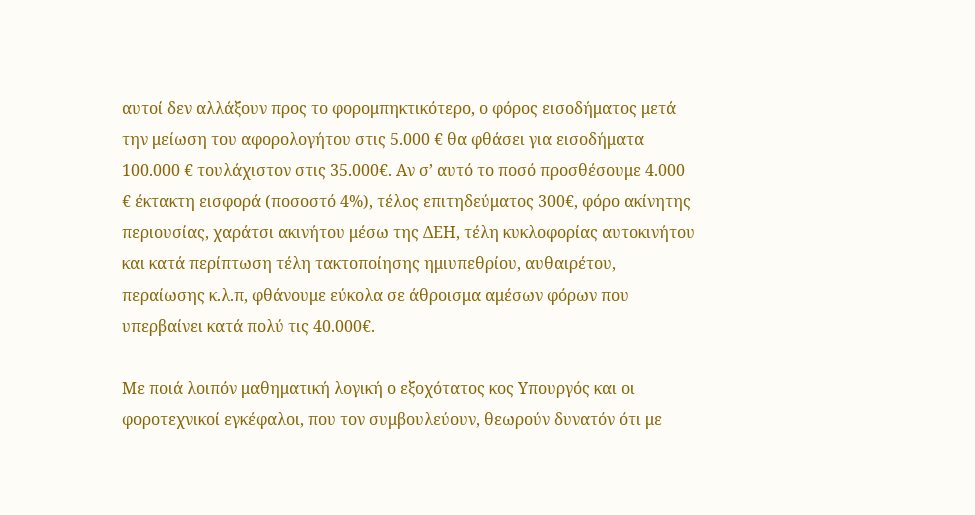αυτοί δεν αλλάξουν προς το φορομπηκτικότερο, ο φόρος εισοδήματος μετά την μείωση του αφορολογήτου στις 5.000 € θα φθάσει για εισοδήματα 100.000 € τουλάχιστον στις 35.000€. Αν σ’ αυτό το ποσό προσθέσουμε 4.000 € έκτακτη εισφορά (ποσοστό 4%), τέλος επιτηδεύματος 300€, φόρο ακίνητης περιουσίας, χαράτσι ακινήτου μέσω της ΔΕΗ, τέλη κυκλοφορίας αυτοκινήτου και κατά περίπτωση τέλη τακτοποίησης ημιυπεθρίου, αυθαιρέτου, περαίωσης κ.λ.π, φθάνουμε εύκολα σε άθροισμα αμέσων φόρων που υπερβαίνει κατά πολύ τις 40.000€.

Με ποιά λοιπόν μαθηματική λογική ο εξοχότατος κος Υπουργός και οι φοροτεχνικοί εγκέφαλοι, που τον συμβουλεύουν, θεωρούν δυνατόν ότι με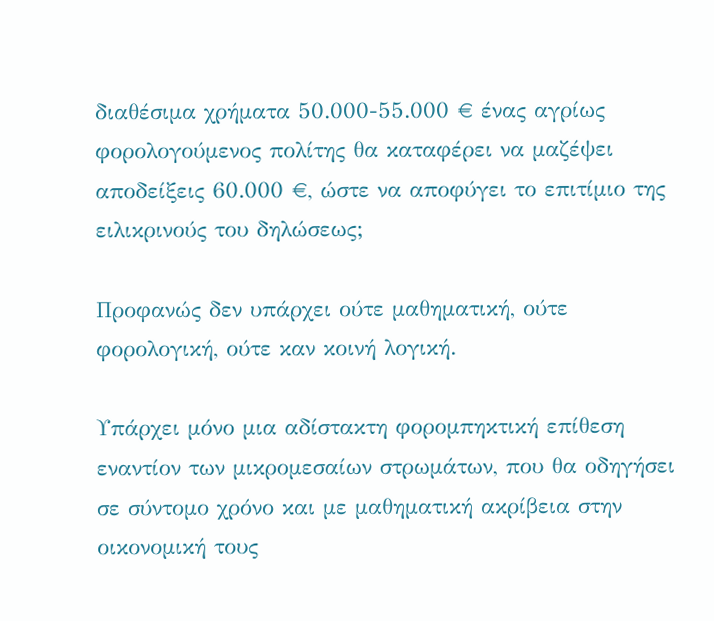διαθέσιμα χρήματα 50.000-55.000 € ένας αγρίως φορολογούμενος πολίτης θα καταφέρει να μαζέψει αποδείξεις 60.000 €, ώστε να αποφύγει το επιτίμιο της ειλικρινούς του δηλώσεως;

Προφανώς δεν υπάρχει ούτε μαθηματική, ούτε φορολογική, ούτε καν κοινή λογική.

Υπάρχει μόνο μια αδίστακτη φορομπηκτική επίθεση εναντίον των μικρομεσαίων στρωμάτων, που θα οδηγήσει σε σύντομο χρόνο και με μαθηματική ακρίβεια στην οικονομική τους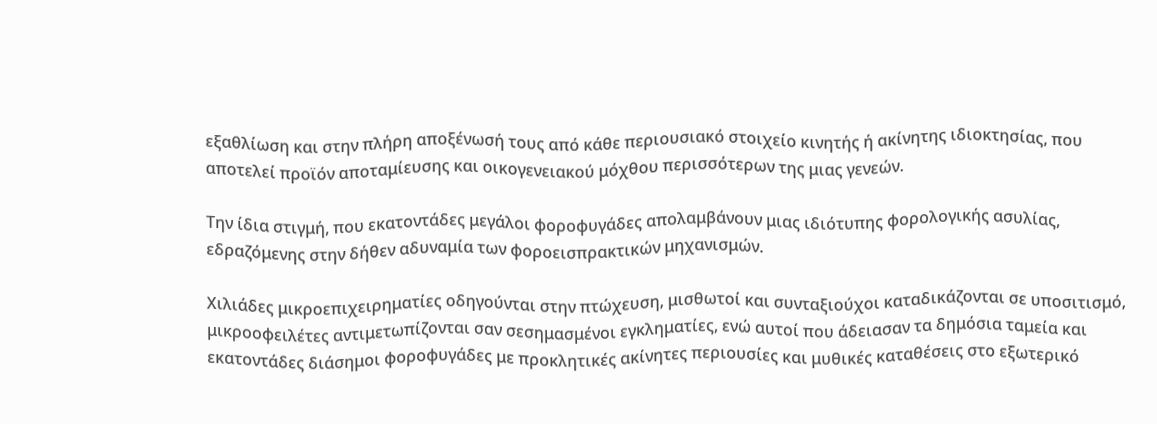εξαθλίωση και στην πλήρη αποξένωσή τους από κάθε περιουσιακό στοιχείο κινητής ή ακίνητης ιδιοκτησίας, που αποτελεί προϊόν αποταμίευσης και οικογενειακού μόχθου περισσότερων της μιας γενεών.

Την ίδια στιγμή, που εκατοντάδες μεγάλοι φοροφυγάδες απολαμβάνουν μιας ιδιότυπης φορολογικής ασυλίας, εδραζόμενης στην δήθεν αδυναμία των φοροεισπρακτικών μηχανισμών.

Χιλιάδες μικροεπιχειρηματίες οδηγούνται στην πτώχευση, μισθωτοί και συνταξιούχοι καταδικάζονται σε υποσιτισμό, μικροοφειλέτες αντιμετωπίζονται σαν σεσημασμένοι εγκληματίες, ενώ αυτοί που άδειασαν τα δημόσια ταμεία και εκατοντάδες διάσημοι φοροφυγάδες με προκλητικές ακίνητες περιουσίες και μυθικές καταθέσεις στο εξωτερικό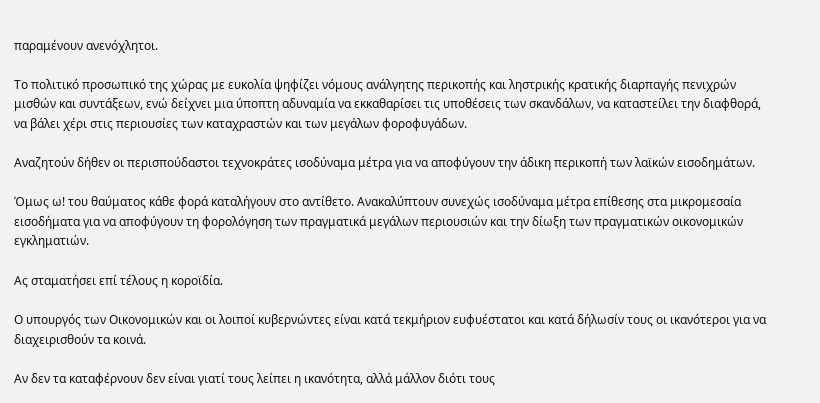παραμένουν ανενόχλητοι.

Το πολιτικό προσωπικό της χώρας με ευκολία ψηφίζει νόμους ανάλγητης περικοπής και ληστρικής κρατικής διαρπαγής πενιχρών μισθών και συντάξεων, ενώ δείχνει μια ύποπτη αδυναμία να εκκαθαρίσει τις υποθέσεις των σκανδάλων, να καταστείλει την διαφθορά, να βάλει χέρι στις περιουσίες των καταχραστών και των μεγάλων φοροφυγάδων.

Αναζητούν δήθεν οι περισπούδαστοι τεχνοκράτες ισοδύναμα μέτρα για να αποφύγουν την άδικη περικοπή των λαϊκών εισοδημάτων.

Όμως ω! του θαύματος κάθε φορά καταλήγουν στο αντίθετο. Ανακαλύπτουν συνεχώς ισοδύναμα μέτρα επίθεσης στα μικρομεσαία εισοδήματα για να αποφύγουν τη φορολόγηση των πραγματικά μεγάλων περιουσιών και την δίωξη των πραγματικών οικονομικών εγκληματιών.

Ας σταματήσει επί τέλους η κοροϊδία.

Ο υπουργός των Οικονομικών και οι λοιποί κυβερνώντες είναι κατά τεκμήριον ευφυέστατοι και κατά δήλωσίν τους οι ικανότεροι για να διαχειρισθούν τα κοινά.

Αν δεν τα καταφέρνουν δεν είναι γιατί τους λείπει η ικανότητα, αλλά μάλλον διότι τους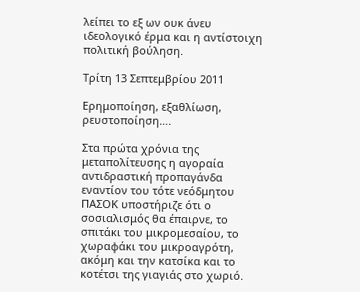λείπει το εξ ων ουκ άνευ ιδεολογικό έρμα και η αντίστοιχη πολιτική βούληση.

Τρίτη 13 Σεπτεμβρίου 2011

Ερημοποίηση, εξαθλίωση, ρευστοποίηση….

Στα πρώτα χρόνια της μεταπολίτευσης η αγοραία αντιδραστική προπαγάνδα εναντίον του τότε νεόδμητου ΠΑΣΟΚ υποστήριζε ότι ο σοσιαλισμός θα έπαιρνε, το σπιτάκι του μικρομεσαίου, το χωραφάκι του μικροαγρότη, ακόμη και την κατσίκα και το κοτέτσι της γιαγιάς στο χωριό.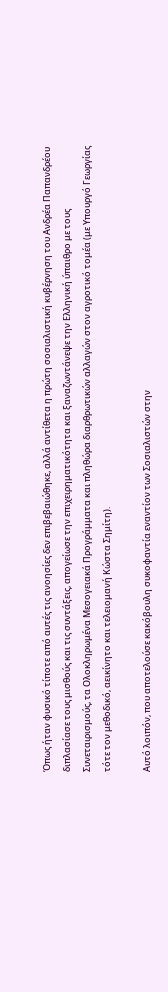Όπως ήταν φυσικό τίποτε από αυτές τις ανοησίες δεν επιβεβαιώθηκε, αλλά αντίθετα η πρώτη σοσιαλιστική κυβέρνηση του Ανδρέα Παπανδρέου διπλασίασε τους μισθούς και τις συντάξεις, απογείωσε την επιχειρηματικότητα και ξαναζωντάνεψε την Ελληνική ύπαιθρο με τους Συνεταιρισμούς, τα Ολοκληρωμένα Μεσογειακά Προγράμματα και πληθώρα διαρθρωτικών αλλαγών στον αγροτικό τομέα (με Υπουργό Γεωργίας τότε τον μεθοδικό, αεικίνητο και τελειομανή Κώστα Σημίτη).

Αυτό λοιπόν, που αποτελούσε κακόβουλη συκοφαντία εναντίον των Σοσιαλιστών στην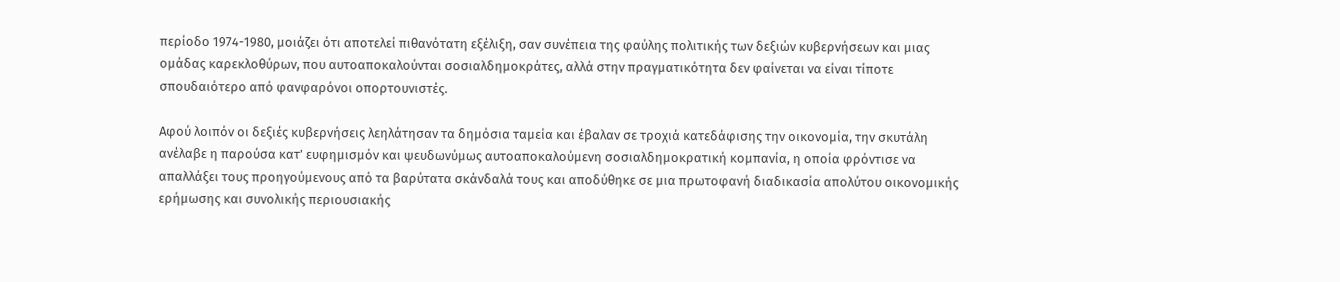περίοδο 1974-1980, μοιάζει ότι αποτελεί πιθανότατη εξέλιξη, σαν συνέπεια της φαύλης πολιτικής των δεξιών κυβερνήσεων και μιας ομάδας καρεκλοθύρων, που αυτοαποκαλούνται σοσιαλδημοκράτες, αλλά στην πραγματικότητα δεν φαίνεται να είναι τίποτε σπουδαιότερο από φανφαρόνοι οπορτουνιστές.

Αφού λοιπόν οι δεξιές κυβερνήσεις λεηλάτησαν τα δημόσια ταμεία και έβαλαν σε τροχιά κατεδάφισης την οικονομία, την σκυτάλη ανέλαβε η παρούσα κατ’ ευφημισμόν και ψευδωνύμως αυτοαποκαλούμενη σοσιαλδημοκρατική κομπανία, η οποία φρόντισε να απαλλάξει τους προηγούμενους από τα βαρύτατα σκάνδαλά τους και αποδύθηκε σε μια πρωτοφανή διαδικασία απολύτου οικονομικής ερήμωσης και συνολικής περιουσιακής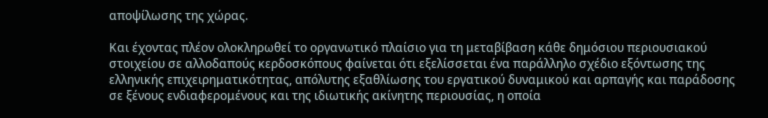αποψίλωσης της χώρας.

Και έχοντας πλέον ολοκληρωθεί το οργανωτικό πλαίσιο για τη μεταβίβαση κάθε δημόσιου περιουσιακού στοιχείου σε αλλοδαπούς κερδοσκόπους φαίνεται ότι εξελίσσεται ένα παράλληλο σχέδιο εξόντωσης της ελληνικής επιχειρηματικότητας, απόλυτης εξαθλίωσης του εργατικού δυναμικού και αρπαγής και παράδοσης σε ξένους ενδιαφερομένους και της ιδιωτικής ακίνητης περιουσίας, η οποία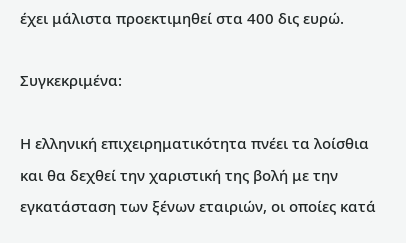έχει μάλιστα προεκτιμηθεί στα 400 δις ευρώ.

Συγκεκριμένα:

Η ελληνική επιχειρηματικότητα πνέει τα λοίσθια και θα δεχθεί την χαριστική της βολή με την εγκατάσταση των ξένων εταιριών, οι οποίες κατά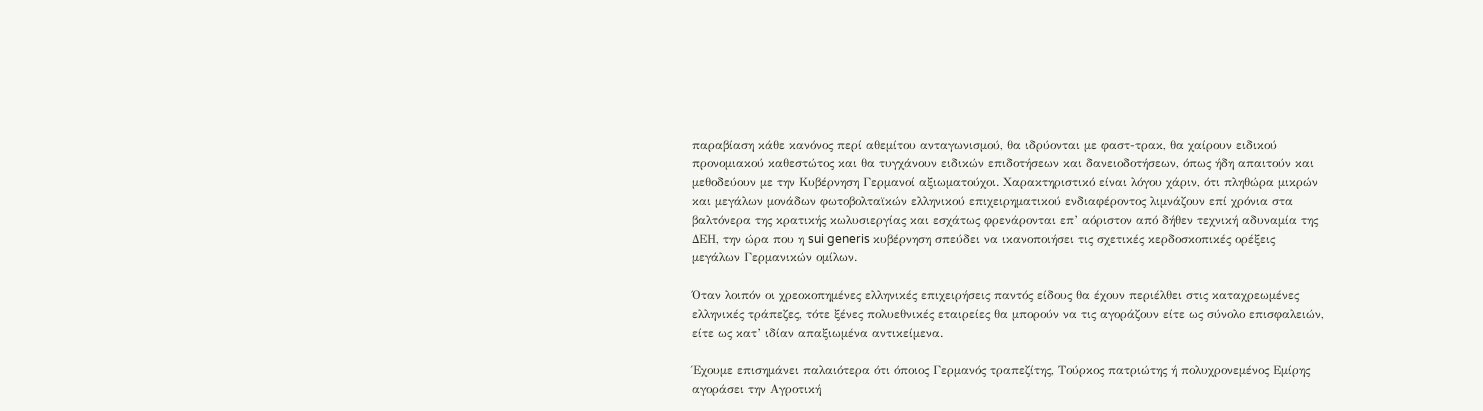παραβίαση κάθε κανόνος περί αθεμίτου ανταγωνισμού, θα ιδρύονται με φαστ-τρακ, θα χαίρουν ειδικού προνομιακού καθεστώτος και θα τυγχάνουν ειδικών επιδοτήσεων και δανειοδοτήσεων, όπως ήδη απαιτούν και μεθοδεύουν με την Κυβέρνηση Γερμανοί αξιωματούχοι. Χαρακτηριστικό είναι λόγου χάριν, ότι πληθώρα μικρών και μεγάλων μονάδων φωτοβολταϊκών ελληνικού επιχειρηματικού ενδιαφέροντος λιμνάζουν επί χρόνια στα βαλτόνερα της κρατικής κωλυσιεργίας και εσχάτως φρενάρονται επ’ αόριστον από δήθεν τεχνική αδυναμία της ΔΕΗ, την ώρα που η sui generis κυβέρνηση σπεύδει να ικανοποιήσει τις σχετικές κερδοσκοπικές ορέξεις μεγάλων Γερμανικών ομίλων.

Όταν λοιπόν οι χρεοκοπημένες ελληνικές επιχειρήσεις παντός είδους θα έχουν περιέλθει στις καταχρεωμένες ελληνικές τράπεζες, τότε ξένες πολυεθνικές εταιρείες θα μπορούν να τις αγοράζουν είτε ως σύνολο επισφαλειών, είτε ως κατ’ ιδίαν απαξιωμένα αντικείμενα.

Έχουμε επισημάνει παλαιότερα ότι όποιος Γερμανός τραπεζίτης, Τούρκος πατριώτης ή πολυχρονεμένος Εμίρης αγοράσει την Αγροτική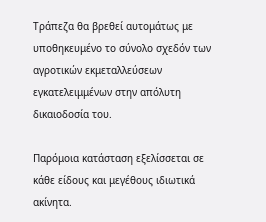Τράπεζα θα βρεθεί αυτομάτως με υποθηκευμένο το σύνολο σχεδόν των αγροτικών εκμεταλλεύσεων εγκατελειμμένων στην απόλυτη δικαιοδοσία του.

Παρόμοια κατάσταση εξελίσσεται σε κάθε είδους και μεγέθους ιδιωτικά ακίνητα.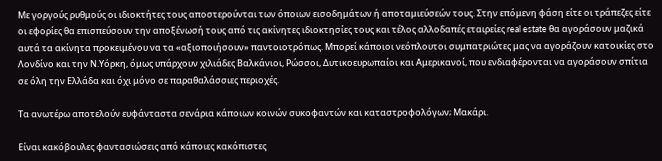Με γοργούς ρυθμούς οι ιδιοκτήτες τους αποστερούνται των όποιων εισοδημάτων ή αποταμιεύσεών τους. Στην επόμενη φάση είτε οι τράπεζες είτε οι εφορίες θα επισπεύσουν την αποξένωσή τους από τις ακίνητες ιδιοκτησίες τους και τέλος αλλοδαπές εταιρείες real estate θα αγοράσουν μαζικά αυτά τα ακίνητα προκειμένου να τα «αξιοποιήσουν» παντοιοτρόπως. Μπορεί κάποιοι νεόπλουτοι συμπατριώτες μας να αγοράζουν κατοικίες στο Λονδίνο και την Ν.Υόρκη, όμως υπάρχουν χιλιάδες Βαλκάνιοι, Ρώσσοι, Δυτικοευρωπαίοι και Αμερικανοί, που ενδιαφέρονται να αγοράσουν σπίτια σε όλη την Ελλάδα και όχι μόνο σε παραθαλάσσιες περιοχές.

Τα ανωτέρω αποτελούν ευφάνταστα σενάρια κάποιων κοινών συκοφαντών και καταστροφολόγων; Μακάρι.

Είναι κακόβουλες φαντασιώσεις από κάποιες κακόπιστες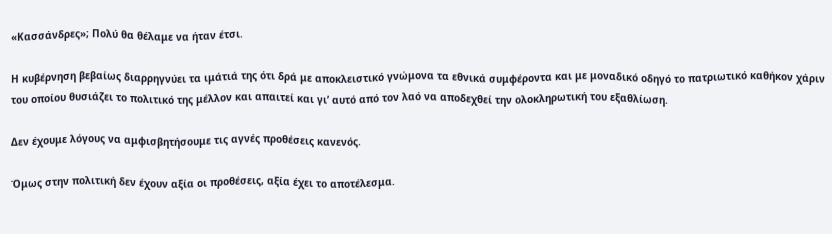«Κασσάνδρες»; Πολύ θα θέλαμε να ήταν έτσι.

Η κυβέρνηση βεβαίως διαρρηγνύει τα ιμάτιά της ότι δρά με αποκλειστικό γνώμονα τα εθνικά συμφέροντα και με μοναδικό οδηγό το πατριωτικό καθήκον χάριν του οποίου θυσιάζει το πολιτικό της μέλλον και απαιτεί και γι’ αυτό από τον λαό να αποδεχθεί την ολοκληρωτική του εξαθλίωση.

Δεν έχουμε λόγους να αμφισβητήσουμε τις αγνές προθέσεις κανενός.

Όμως στην πολιτική δεν έχουν αξία οι προθέσεις, αξία έχει το αποτέλεσμα.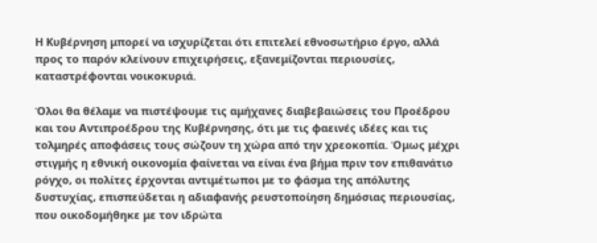Η Κυβέρνηση μπορεί να ισχυρίζεται ότι επιτελεί εθνοσωτήριο έργο, αλλά προς το παρόν κλείνουν επιχειρήσεις, εξανεμίζονται περιουσίες, καταστρέφονται νοικοκυριά.

Όλοι θα θέλαμε να πιστέψουμε τις αμήχανες διαβεβαιώσεις του Προέδρου και του Αντιπροέδρου της Κυβέρνησης, ότι με τις φαεινές ιδέες και τις τολμηρές αποφάσεις τους σώζουν τη χώρα από την χρεοκοπία. Όμως μέχρι στιγμής η εθνική οικονομία φαίνεται να είναι ένα βήμα πριν τον επιθανάτιο ρόγχο, οι πολίτες έρχονται αντιμέτωποι με το φάσμα της απόλυτης δυστυχίας, επισπεύδεται η αδιαφανής ρευστοποίηση δημόσιας περιουσίας, που οικοδομήθηκε με τον ιδρώτα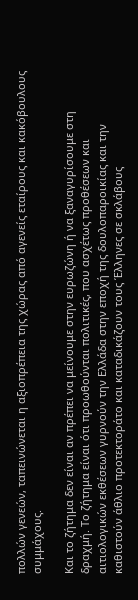πολλών γενεών, ταπεινώνεται η αξιοπρέπεια της χώρας από αγενείς εταίρους και κακόβουλους συμμάχους.

Και το ζήτημα δεν είναι αν πρέπει να μείνουμε στην ευρωζώνη ή να ξαναγυρίσουμε στη δραχμή. Το ζήτημα είναι ότι προωθούνται πολιτικές, που ασχέτως προθέσεων και αιτιολογικών εκθέσεων γυρνούν την Ελλάδα στην εποχή της δουλοπαροικίας και την καθιστούν άθλιο προτεκτοράτο και καταδικάζουν τους Έλληνες σε σκλάβους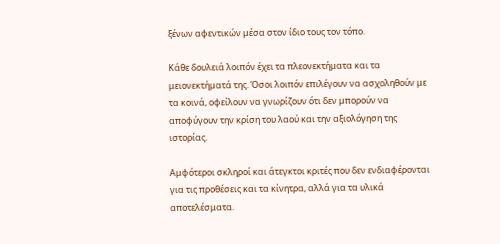ξένων αφεντικών μέσα στον ίδιο τους τον τόπο.

Κάθε δουλειά λοιπόν έχει τα πλεονεκτήματα και τα μειονεκτήματά της. Όσοι λοιπόν επιλέγουν να ασχοληθούν με τα κοινά, οφείλουν να γνωρίζουν ότι δεν μπορούν να αποφύγουν την κρίση του λαού και την αξιολόγηση της ιστορίας.

Αμφότεροι σκληροί και άτεγκτοι κριτές που δεν ενδιαφέρονται για τις προθέσεις και τα κίνητρα, αλλά για τα υλικά αποτελέσματα.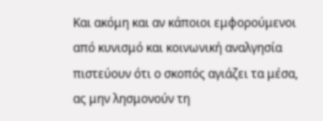Και ακόμη και αν κάποιοι εμφορούμενοι από κυνισμό και κοινωνική αναλγησία πιστεύουν ότι ο σκοπός αγιάζει τα μέσα, ας μην λησμονούν τη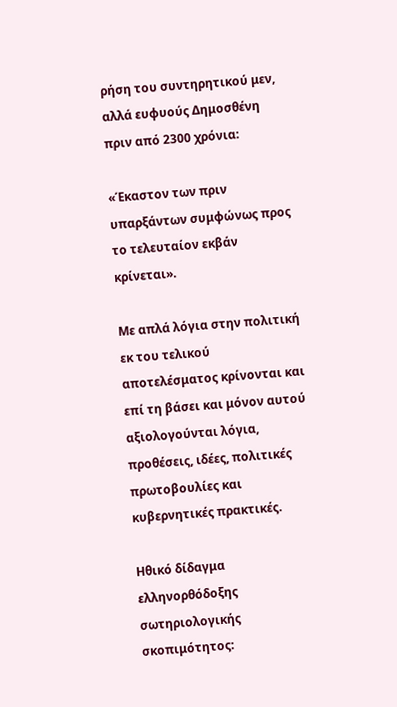ρήση του συντηρητικού μεν, αλλά ευφυούς Δημοσθένη πριν από 2300 χρόνια:

«Έκαστον των πριν υπαρξάντων συμφώνως προς το τελευταίον εκβάν κρίνεται».

Με απλά λόγια στην πολιτική εκ του τελικού αποτελέσματος κρίνονται και επί τη βάσει και μόνον αυτού αξιολογούνται λόγια, προθέσεις, ιδέες, πολιτικές πρωτοβουλίες και κυβερνητικές πρακτικές.

Ηθικό δίδαγμα ελληνορθόδοξης σωτηριολογικής σκοπιμότητος: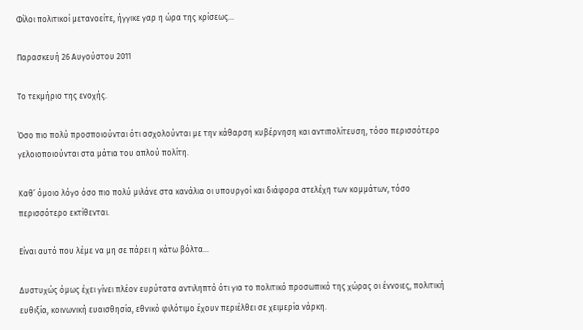Φίλοι πολιτικοί μετανοείτε, ήγγικε γαρ η ώρα της κρίσεως…

Παρασκευή 26 Αυγούστου 2011

Το τεκμήριο της ενοχής.

Όσο πιο πολύ προσποιούνται ότι ασχολούνται με την κάθαρση κυβέρνηση και αντιπολίτευση, τόσο περισσότερο γελοιοποιούνται στα μάτια του απλού πολίτη.

Καθ’ όμοιο λόγο όσο πιο πολύ μιλάνε στα κανάλια οι υπουργοί και διάφορα στελέχη των κομμάτων, τόσο περισσότερο εκτίθενται.

Είναι αυτό που λέμε να μη σε πάρει η κάτω βόλτα…

Δυστυχώς όμως έχει γίνει πλέον ευρύτατα αντιληπτό ότι για το πολιτικό προσωπικό της χώρας οι έννοιες, πολιτική ευθιξία, κοινωνική ευαισθησία, εθνικό φιλότιμο έχουν περιέλθει σε χειμερία νάρκη.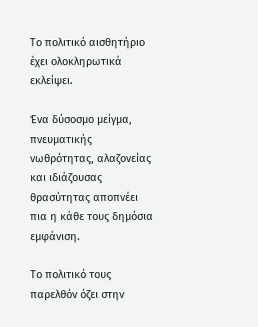Το πολιτικό αισθητήριο έχει ολοκληρωτικά εκλείψει.

Ένα δύσοσμο μείγμα, πνευματικής νωθρότητας, αλαζονείας και ιδιάζουσας θρασύτητας αποπνέει πια η κάθε τους δημόσια εμφάνιση.

Το πολιτικό τους παρελθόν όζει στην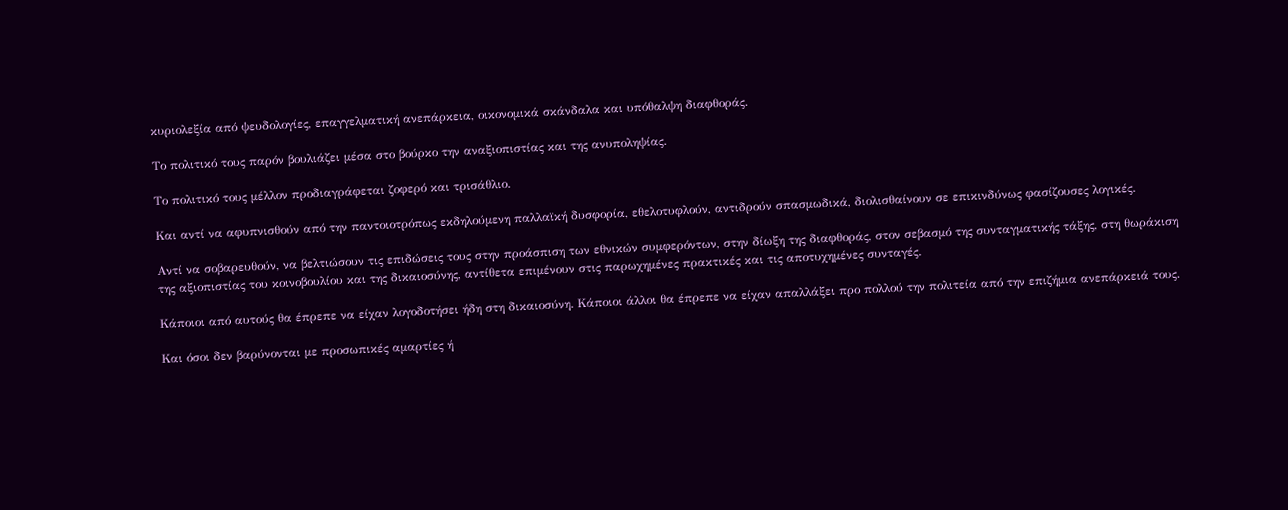κυριολεξία από ψευδολογίες, επαγγελματική ανεπάρκεια, οικονομικά σκάνδαλα και υπόθαλψη διαφθοράς.

Το πολιτικό τους παρόν βουλιάζει μέσα στο βούρκο την αναξιοπιστίας και της ανυποληψίας.

Το πολιτικό τους μέλλον προδιαγράφεται ζοφερό και τρισάθλιο.

Και αντί να αφυπνισθούν από την παντοιοτρόπως εκδηλούμενη παλλαϊκή δυσφορία, εθελοτυφλούν, αντιδρούν σπασμωδικά, διολισθαίνουν σε επικινδύνως φασίζουσες λογικές.

Αντί να σοβαρευθούν, να βελτιώσουν τις επιδώσεις τους στην προάσπιση των εθνικών συμφερόντων, στην δίωξη της διαφθοράς, στον σεβασμό της συνταγματικής τάξης, στη θωράκιση της αξιοπιστίας του κοινοβουλίου και της δικαιοσύνης, αντίθετα επιμένουν στις παρωχημένες πρακτικές και τις αποτυχημένες συνταγές.

Κάποιοι από αυτούς θα έπρεπε να είχαν λογοδοτήσει ήδη στη δικαιοσύνη. Κάποιοι άλλοι θα έπρεπε να είχαν απαλλάξει προ πολλού την πολιτεία από την επιζήμια ανεπάρκειά τους.

Και όσοι δεν βαρύνονται με προσωπικές αμαρτίες ή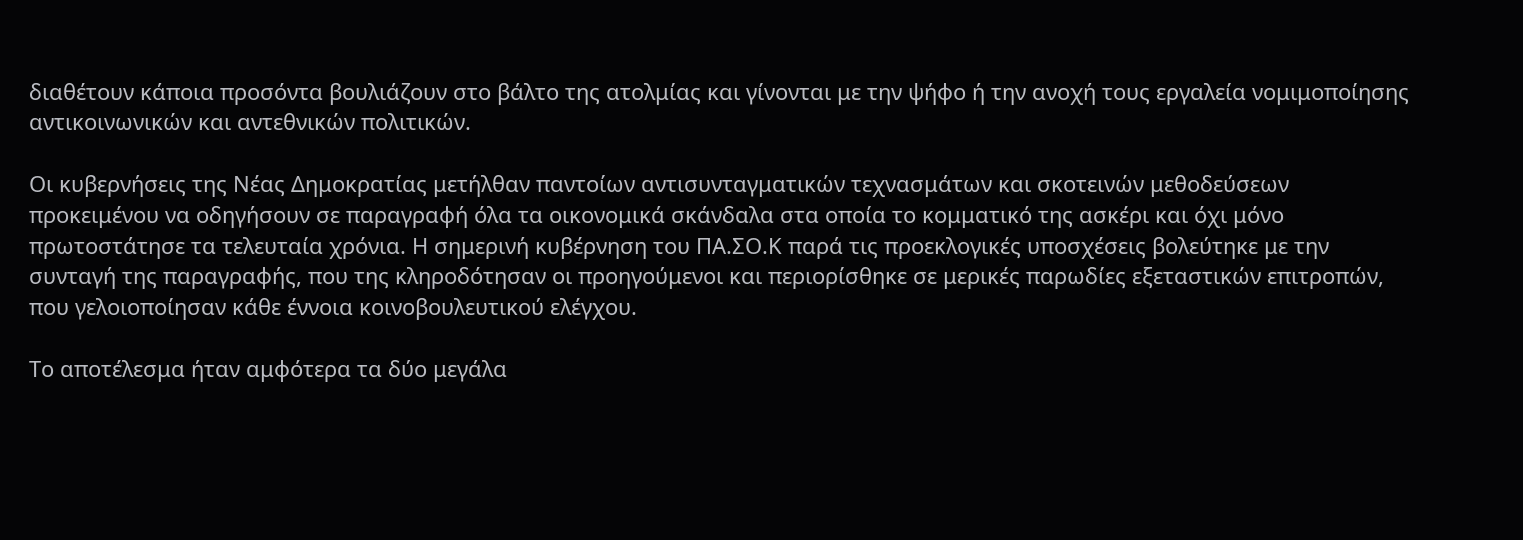διαθέτουν κάποια προσόντα βουλιάζουν στο βάλτο της ατολμίας και γίνονται με την ψήφο ή την ανοχή τους εργαλεία νομιμοποίησης αντικοινωνικών και αντεθνικών πολιτικών.

Οι κυβερνήσεις της Νέας Δημοκρατίας μετήλθαν παντοίων αντισυνταγματικών τεχνασμάτων και σκοτεινών μεθοδεύσεων προκειμένου να οδηγήσουν σε παραγραφή όλα τα οικονομικά σκάνδαλα στα οποία το κομματικό της ασκέρι και όχι μόνο πρωτοστάτησε τα τελευταία χρόνια. Η σημερινή κυβέρνηση του ΠΑ.ΣΟ.Κ παρά τις προεκλογικές υποσχέσεις βολεύτηκε με την συνταγή της παραγραφής, που της κληροδότησαν οι προηγούμενοι και περιορίσθηκε σε μερικές παρωδίες εξεταστικών επιτροπών, που γελοιοποίησαν κάθε έννοια κοινοβουλευτικού ελέγχου.

Το αποτέλεσμα ήταν αμφότερα τα δύο μεγάλα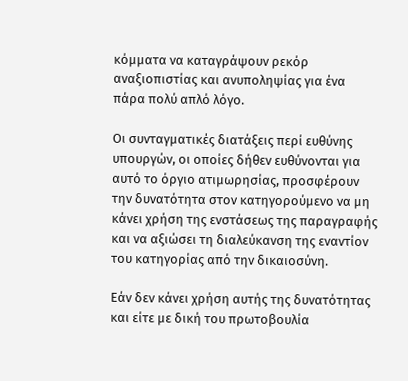κόμματα να καταγράψουν ρεκόρ αναξιοπιστίας και ανυποληψίας για ένα πάρα πολύ απλό λόγο.

Οι συνταγματικές διατάξεις περί ευθύνης υπουργών, οι οποίες δήθεν ευθύνονται για αυτό το όργιο ατιμωρησίας, προσφέρουν την δυνατότητα στον κατηγορούμενο να μη κάνει χρήση της ενστάσεως της παραγραφής και να αξιώσει τη διαλεύκανση της εναντίον του κατηγορίας από την δικαιοσύνη.

Εάν δεν κάνει χρήση αυτής της δυνατότητας και είτε με δική του πρωτοβουλία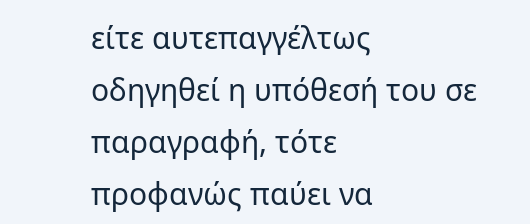είτε αυτεπαγγέλτως οδηγηθεί η υπόθεσή του σε παραγραφή, τότε προφανώς παύει να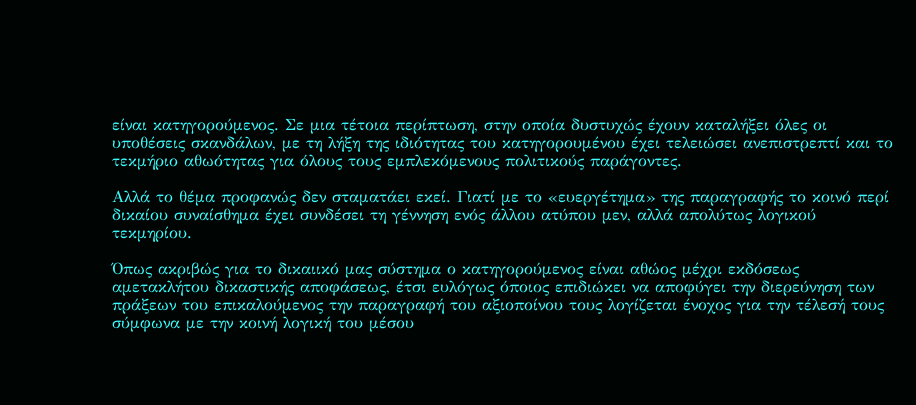είναι κατηγορούμενος. Σε μια τέτοια περίπτωση, στην οποία δυστυχώς έχουν καταλήξει όλες οι υποθέσεις σκανδάλων, με τη λήξη της ιδιότητας του κατηγορουμένου έχει τελειώσει ανεπιστρεπτί και το τεκμήριο αθωότητας για όλους τους εμπλεκόμενους πολιτικούς παράγοντες.

Αλλά το θέμα προφανώς δεν σταματάει εκεί. Γιατί με το «ευεργέτημα» της παραγραφής το κοινό περί δικαίου συναίσθημα έχει συνδέσει τη γέννηση ενός άλλου ατύπου μεν, αλλά απολύτως λογικού τεκμηρίου.

Όπως ακριβώς για το δικαιικό μας σύστημα ο κατηγορούμενος είναι αθώος μέχρι εκδόσεως αμετακλήτου δικαστικής αποφάσεως, έτσι ευλόγως όποιος επιδιώκει να αποφύγει την διερεύνηση των πράξεων του επικαλούμενος την παραγραφή του αξιοποίνου τους λογίζεται ένοχος για την τέλεσή τους σύμφωνα με την κοινή λογική του μέσου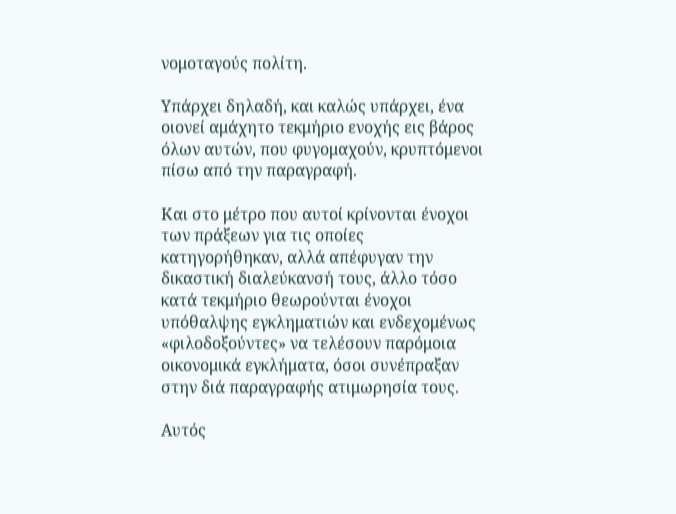νομοταγούς πολίτη.

Υπάρχει δηλαδή, και καλώς υπάρχει, ένα οιονεί αμάχητο τεκμήριο ενοχής εις βάρος όλων αυτών, που φυγομαχούν, κρυπτόμενοι πίσω από την παραγραφή.

Και στο μέτρο που αυτοί κρίνονται ένοχοι των πράξεων για τις οποίες κατηγορήθηκαν, αλλά απέφυγαν την δικαστική διαλεύκανσή τους, άλλο τόσο κατά τεκμήριο θεωρούνται ένοχοι υπόθαλψης εγκληματιών και ενδεχομένως «φιλοδοξούντες» να τελέσουν παρόμοια οικονομικά εγκλήματα, όσοι συνέπραξαν στην διά παραγραφής ατιμωρησία τους.

Αυτός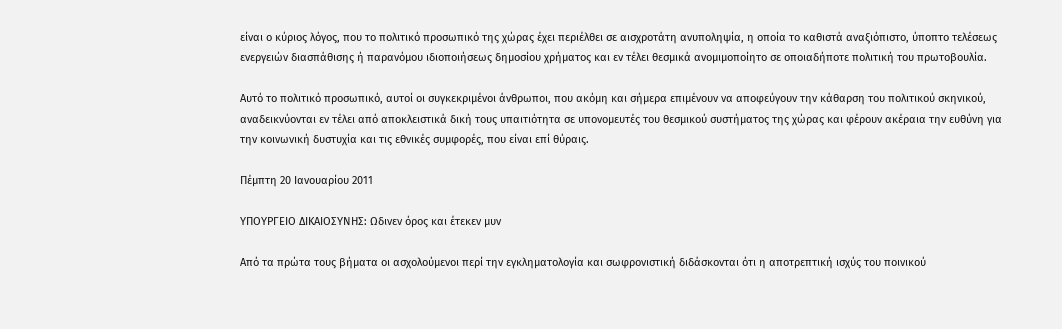είναι ο κύριος λόγος, που το πολιτικό προσωπικό της χώρας έχει περιέλθει σε αισχροτάτη ανυποληψία, η οποία το καθιστά αναξιόπιστο, ύποπτο τελέσεως ενεργειών διασπάθισης ή παρανόμου ιδιοποιήσεως δημοσίου χρήματος και εν τέλει θεσμικά ανομιμοποίητο σε οποιαδήποτε πολιτική του πρωτοβουλία.

Αυτό το πολιτικό προσωπικό, αυτοί οι συγκεκριμένοι άνθρωποι, που ακόμη και σήμερα επιμένουν να αποφεύγουν την κάθαρση του πολιτικού σκηνικού, αναδεικνύονται εν τέλει από αποκλειστικά δική τους υπαιτιότητα σε υπονομευτές του θεσμικού συστήματος της χώρας και φέρουν ακέραια την ευθύνη για την κοινωνική δυστυχία και τις εθνικές συμφορές, που είναι επί θύραις.

Πέμπτη 20 Ιανουαρίου 2011

ΥΠΟΥΡΓΕΙΟ ΔΙΚΑΙΟΣΥΝΗΣ: Ωδινεν όρος και έτεκεν μυν

Από τα πρώτα τους βήματα οι ασχολούμενοι περί την εγκληματολογία και σωφρονιστική διδάσκονται ότι η αποτρεπτική ισχύς του ποινικού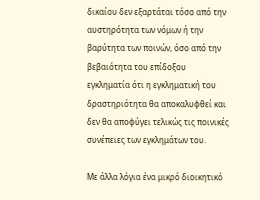δικαίου δεν εξαρτάται τόσο από την αυστηρότητα των νόμων ή την βαρύτητα των ποινών, όσο από την βεβαιότητα του επίδοξου εγκληματία ότι η εγκληματική του δραστηριότητα θα αποκαλυφθεί και δεν θα αποφύγει τελικώς τις ποινικές συνέπειες των εγκλημάτων του.

Με άλλα λόγια ένα μικρό διοικητικό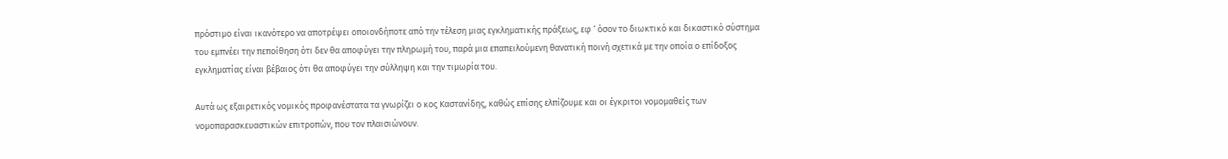πρόστιμο είναι ικανότερο να αποτρέψει οποιονδήποτε από την τέλεση μιας εγκληματικής πράξεως, εφ ‘ όσον το διωκτικό και δικαστικό σύστημα του εμπνέει την πεποίθηση ότι δεν θα αποφύγει την πληρωμή του, παρά μια επαπειλούμενη θανατική ποινή σχετικά με την οποία ο επίδοξος εγκληματίας είναι βέβαιος ότι θα αποφύγει την σύλληψη και την τιμωρία του.

Αυτά ως εξαιρετικός νομικός προφανέστατα τα γνωρίζει ο κος Καστανίδης, καθώς επίσης ελπίζουμε και οι έγκριτοι νομομαθείς των νομοπαρασκευαστικών επιτροπών, που τον πλαισιώνουν.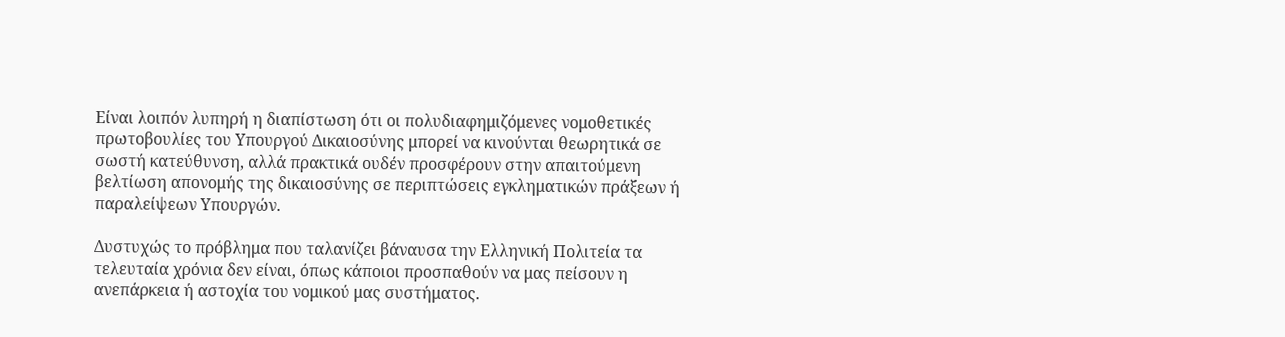Είναι λοιπόν λυπηρή η διαπίστωση ότι οι πολυδιαφημιζόμενες νομοθετικές πρωτοβουλίες του Υπουργού Δικαιοσύνης μπορεί να κινούνται θεωρητικά σε σωστή κατεύθυνση, αλλά πρακτικά ουδέν προσφέρουν στην απαιτούμενη βελτίωση απονομής της δικαιοσύνης σε περιπτώσεις εγκληματικών πράξεων ή παραλείψεων Υπουργών.

Δυστυχώς το πρόβλημα που ταλανίζει βάναυσα την Ελληνική Πολιτεία τα τελευταία χρόνια δεν είναι, όπως κάποιοι προσπαθούν να μας πείσουν η ανεπάρκεια ή αστοχία του νομικού μας συστήματος.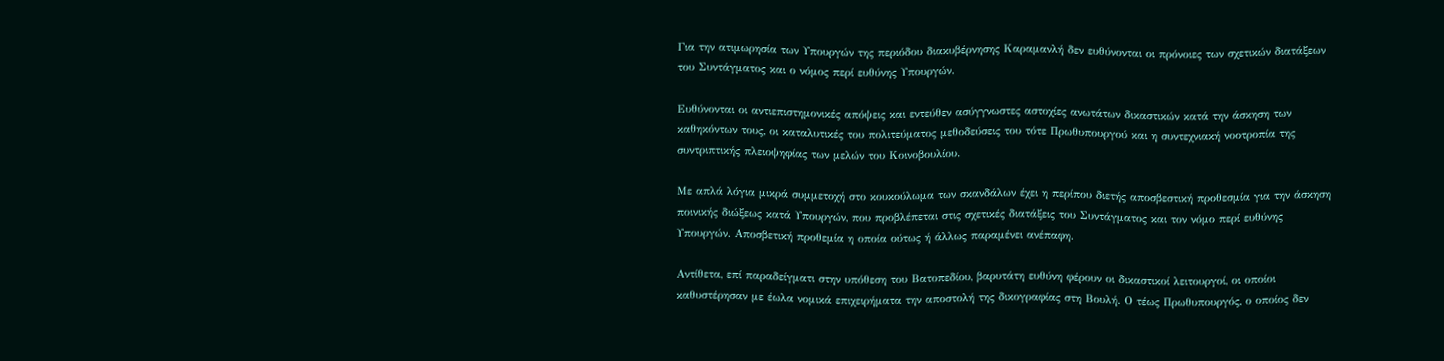Για την ατιμωρησία των Υπουργών της περιόδου διακυβέρνησης Καραμανλή δεν ευθύνονται οι πρόνοιες των σχετικών διατάξεων του Συντάγματος και ο νόμος περί ευθύνης Υπουργών.

Ευθύνονται οι αντιεπιστημονικές απόψεις και εντεύθεν ασύγγνωστες αστοχίες ανωτάτων δικαστικών κατά την άσκηση των καθηκόντων τους, οι καταλυτικές του πολιτεύματος μεθοδεύσεις του τότε Πρωθυπουργού και η συντεχνιακή νοοτροπία της συντριπτικής πλειοψηφίας των μελών του Κοινοβουλίου.

Με απλά λόγια μικρά συμμετοχή στο κουκούλωμα των σκανδάλων έχει η περίπου διετής αποσβεστική προθεσμία για την άσκηση ποινικής διώξεως κατά Υπουργών, που προβλέπεται στις σχετικές διατάξεις του Συντάγματος και τον νόμο περί ευθύνης Υπουργών. Αποσβετική προθεμία η οποία ούτως ή άλλως παραμένει ανέπαφη.

Αντίθετα, επί παραδείγματι στην υπόθεση του Βατοπεδίου, βαρυτάτη ευθύνη φέρουν οι δικαστικοί λειτουργοί, οι οποίοι καθυστέρησαν με έωλα νομικά επιχειρήματα την αποστολή της δικογραφίας στη Βουλή. Ο τέως Πρωθυπουργός, ο οποίος δεν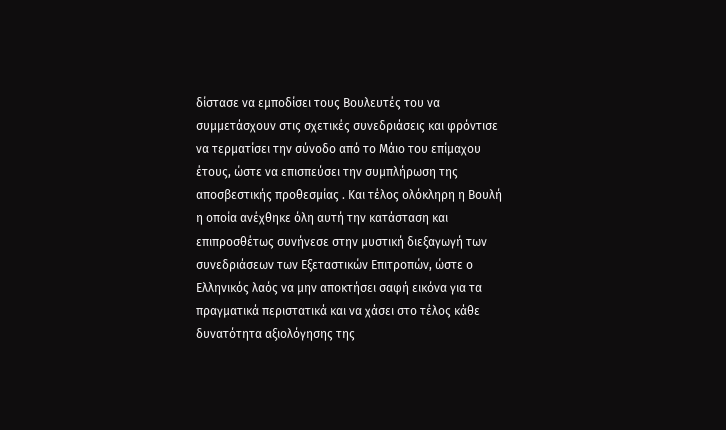δίστασε να εμποδίσει τους Βουλευτές του να συμμετάσχουν στις σχετικές συνεδριάσεις και φρόντισε να τερματίσει την σύνοδο από το Μάιο του επίμαχου έτους, ώστε να επισπεύσει την συμπλήρωση της αποσβεστικής προθεσμίας . Και τέλος ολόκληρη η Βουλή η οποία ανέχθηκε όλη αυτή την κατάσταση και επιπροσθέτως συνήνεσε στην μυστική διεξαγωγή των συνεδριάσεων των Εξεταστικών Επιτροπών, ώστε ο Ελληνικός λαός να μην αποκτήσει σαφή εικόνα για τα πραγματικά περιστατικά και να χάσει στο τέλος κάθε δυνατότητα αξιολόγησης της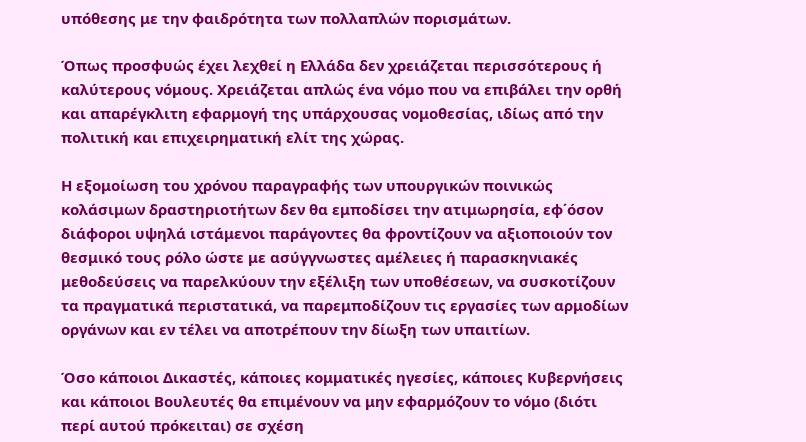υπόθεσης με την φαιδρότητα των πολλαπλών πορισμάτων.

Όπως προσφυώς έχει λεχθεί η Ελλάδα δεν χρειάζεται περισσότερους ή καλύτερους νόμους. Χρειάζεται απλώς ένα νόμο που να επιβάλει την ορθή και απαρέγκλιτη εφαρμογή της υπάρχουσας νομοθεσίας, ιδίως από την πολιτική και επιχειρηματική ελίτ της χώρας.

Η εξομοίωση του χρόνου παραγραφής των υπουργικών ποινικώς κολάσιμων δραστηριοτήτων δεν θα εμποδίσει την ατιμωρησία, εφ΄όσον διάφοροι υψηλά ιστάμενοι παράγοντες θα φροντίζουν να αξιοποιούν τον θεσμικό τους ρόλο ώστε με ασύγγνωστες αμέλειες ή παρασκηνιακές μεθοδεύσεις να παρελκύουν την εξέλιξη των υποθέσεων, να συσκοτίζουν τα πραγματικά περιστατικά, να παρεμποδίζουν τις εργασίες των αρμοδίων οργάνων και εν τέλει να αποτρέπουν την δίωξη των υπαιτίων.

Όσο κάποιοι Δικαστές, κάποιες κομματικές ηγεσίες, κάποιες Κυβερνήσεις και κάποιοι Βουλευτές θα επιμένουν να μην εφαρμόζουν το νόμο (διότι περί αυτού πρόκειται) σε σχέση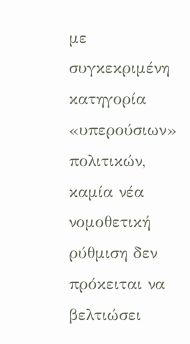με συγκεκριμένη κατηγορία «υπερούσιων» πολιτικών, καμία νέα νομοθετική ρύθμιση δεν πρόκειται να βελτιώσει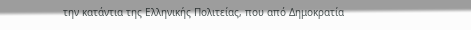την κατάντια της Ελληνικής Πολιτείας, που από Δημοκρατία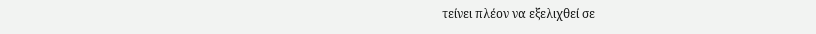τείνει πλέον να εξελιχθεί σε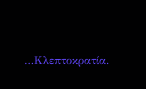…Κλεπτοκρατία.